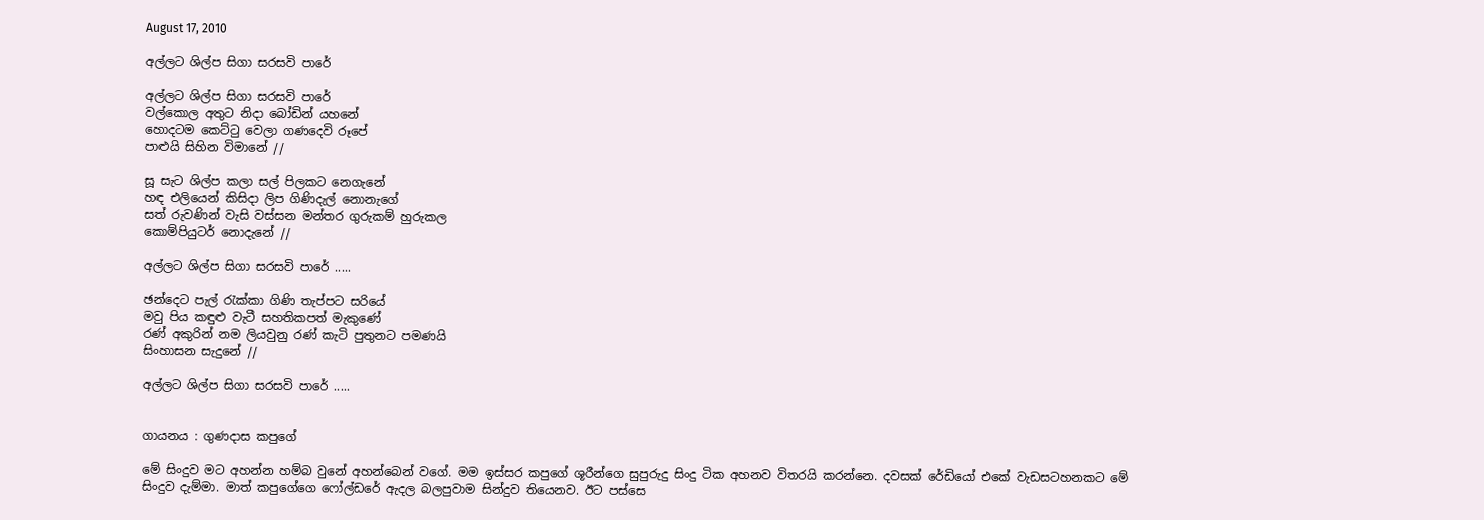August 17, 2010

අල්ලට ශිල්ප සිගා සරසවි පාරේ

අල්ලට ශිල්ප සිගා සරසවි පාරේ
වල්කොල අතුට නිදා බෝඩින් යහනේ
හොදටම කෙට්ටු වෙලා ගණදෙවි රූපේ
පාළුයි සිහින විමානේ //

සූ සැට ශිල්ප කලා සල් පිලකට නෙගැනේ
හඳ එලියෙන් කිසිදා ලිප ගිණිදැල් නොනැගේ
සත් රුවණින් වැසි වස්සන මන්තර ගුරුකම් හුරුකල
කොම්පියුටර් නොදැනේ //

අල්ලට ශිල්ප සිගා සරසවි පාරේ .....

ඡන්දෙට පැල් රැක්කා ගිණි තැප්පට සරියේ
මවු පිය කඳුළු වැටී සහතිකපත් මැකුණේ
රණ් අකුරින් නම ලියවුනු රණ් කැටි පුතුනට පමණයි
සිංහාසන සැදුනේ //

අල්ලට ශිල්ප සිගා සරසවි පාරේ .....


ගායනය : ගුණදාස කපුගේ

මේ සිංදුව මට අහන්න හම්බ වුනේ අහන්බෙන් වගේ. මම ඉස්සර කපුගේ ශූරීන්ගෙ සුපුරුදු සිංදු ටික අහනව විතරයි කරන්නෙ. දවසක් ‍රේඩියෝ එකේ වැඩසටහනකට මේ සිංදුව දැම්මා. මාත් කපුගේගෙ ෆෝල්ඩරේ ඇදල බලපුවාම සින්දුව තියෙනව. ඊට පස්සෙ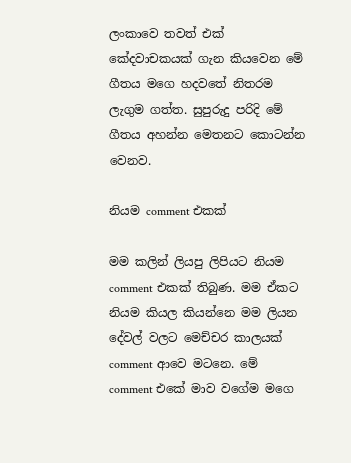ලංකාවෙ තවත් එක් කේදවාචකයක් ගැන කියවෙන මේ ගීතය මගෙ හදවතේ නිතරම ලැගුම ගත්ත. සුපුරුදු පරිදි මේ ගීතය අහන්න මෙතනට කොටන්න වෙනව.

නියම comment එකක්

මම කලින් ලියපු ලිපියට නියම comment එකක් තිබුණ. මම ඒකට නියම කියල කියන්නෙ මම ලියන දේවල් වලට මෙච්චර කාලයක් comment ආවෙ මටනෙ. මේ comment එ‍කේ මාව වගේම මගෙ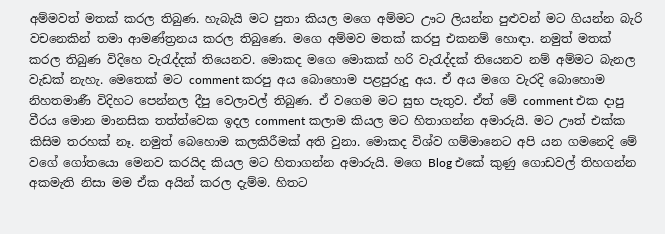අම්මවත් මතක් කරල තිබුණ. හැබැයි මට පුතා කියල මගෙ අම්මට ඌට ලියන්න පුළුවන් මට ගියන්න බැරි වචනෙකින් තමා ආමණ්ත්‍රනය කරල තිබුණෙ. මගෙ අම්මව මතක් කරපු එකනම් හොඳා. නමුත් මතක් කරල තිබුණ විදිහෙ වැරැද්දක් තියෙනව. මොකද මගෙ මොකක් හරි වැරැද්දක් තියෙනව නම් අම්මට බැනල වැඩක් නැහැ. මෙතෙක් මට comment කරපු අය බොහොම පළපුරුදු අය. ඒ අය මගෙ වැරදි බොහොම නිහතමාණී විදිහට පෙන්නල දීපු වෙලාවල් තිබුණ. ඒ වගෙම මට සුභ පැතුව. ඒත් මේ comment එක දාපු වීරය මොන මානසික තත්ත්වෙක ඉදල comment කලාම කියල මට හිතාගන්න අමාරුයි. මට ඌත් එක්ක කිසිම තරහක් නෑ. නමුත් බෙහොම කලකිරීමක් අති වුනා. මොකද විශ්ව ගම්මානෙට අපි යන ගමනෙදි මේ වගේ ගෝතයො මෙනව කරයිද කියල මට හිතාගන්න අමාරුයි. මගෙ Blog එකේ කුණු ගොඩවල් තිහගන්න අකමැති නිසා මම ඒක අයින් කරල දැම්ම. හිතට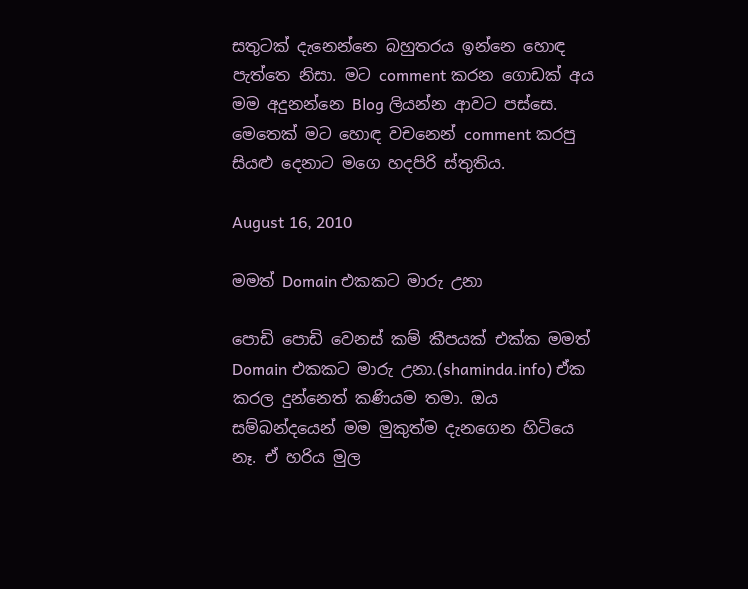සතුටක් දැනෙන්නෙ බහුතරය ඉන්නෙ හොඳ පැත්තෙ නිසා. මට comment කරන ‍ගොඩක් අය මම අදුනන්නෙ Blog ලියන්න ආවට පස්සෙ. මෙතෙක් මට හොඳ වචනෙන් comment කරපු සියළු දෙනාට මගෙ හදපිරි ස්තුතිය.

August 16, 2010

මමත් Domain එකක‍ට මාරු උනා

පොඩි පොඩි වෙනස් කම් කීපයක් එක්ක මමත් Domain එකක‍ට මාරු උනා.(shaminda.info) ඒක කරල දුන්නෙත් කණියම තමා. ඔය සම්බන්දයෙන් මම මුකුත්ම දැනගෙන හිටියෙ නෑ. ඒ හරිය මුල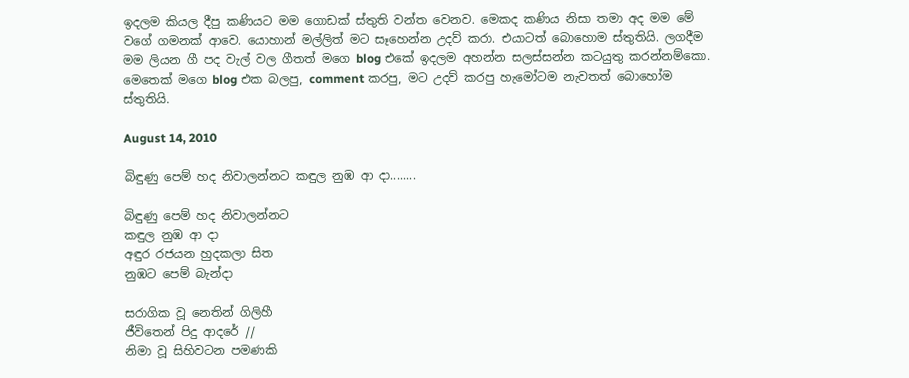ඉදලම කියල දීපු කණියට මම ගොඩක් ස්තුති වන්ත වෙනව. මෙකද කණිය නිසා තමා අද මම මේ වගේ ගමනක් ආවෙ. යොහාන් මල්ලිත් මට සෑහෙන්න උදව් කරා. එයාටත් බොහොම ස්තුතියි. ලගදීම මම ලියන ගී පද වැල් වල ගීතත් මගෙ blog එකේ ඉදලම අහන්න සලස්සන්න කටයුතු කරන්නම්කො. මෙතෙක් මගෙ blog එක බලපු, comment කරපු, මට උදව් කරපු හැමෝටම නැවතත් බොහෝම ස්තුතියි.

August 14, 2010

බිඳුණු පෙම් හද නිවාලන්නට කඳුල නුඹ ආ දා........

බිඳුණු පෙම් හද නිවාලන්නට
කඳුල නුඹ ආ දා
අඳුර රජයන හුදකලා සිත
නුඹට පෙම් බැන්දා

සරාගික වූ නෙතින් ගිලිහී
ජීවිතෙන් පිදු ආදරේ //
නිමා වූ සිහිවටන පමණකි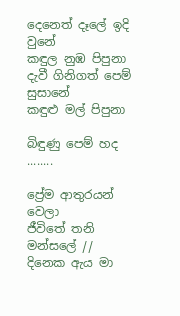දෙනෙත් දෑලේ ඉදි වුනේ
කඳුල නුඹ පිපුනා
දැවී ගිනිගත් පෙම් සුසානේ
කඳුළු මල් පිපුනා

බිඳුණු පෙම් හද ........

ප්‍රේම ආතුරයන් වෙලා
ජීවිතේ තනි මන්සලේ //
දිනෙක ඇය මා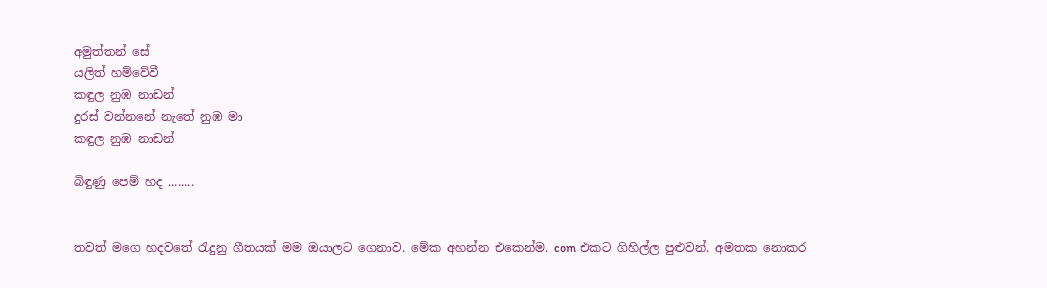අමුත්තන් සේ
යලිත් හම්වේවී
කඳුල නුඹ නාඩන්
දුරස් වන්නනේ නැතේ නුඹ මා
කඳුල නුඹ නාඩන්

බිඳුණු පෙම් හද ........


තවත් මගෙ හදවතේ රැදුනු ගීතයක් මම ඔයාලට ගෙනාව. මේක අහන්න එකෙන්ම. com එකට ගිහිල්ල පුළුවන්. අමතක නොකර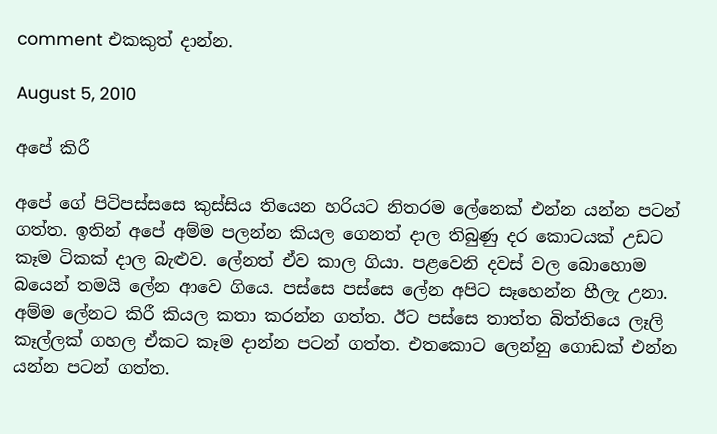comment එකකුත් දාන්න.

August 5, 2010

අපේ කිරී

අපේ ගේ පිටිපස්සසෙ කුස්සිය තියෙන හරියට නිතරම ලේනෙක් එන්න යන්න පටන් ගත්ත. ඉතින් අපේ අම්ම පලන්න කියල ගෙනත් දාල තිබුණු දර කොටයක් උඩට කෑම ටිකක් දාල බැළුව. ලේනත් ඒව කාල ගියා. පළවෙනි දවස් වල බොහොම බයෙන් තමයි ලේන ආවෙ ගියෙ. පස්සෙ පස්සෙ ලේන අපිට සෑහෙන්න හීලැ උනා. අම්ම ලේන‍ට කිරී කියල කතා කරන්න ගත්ත. ඊට පස්සෙ තාත්ත බිත්තියෙ ලෑලි කෑල්ලක් ගහල ඒකට කෑම දාන්න පටන් ගත්ත. එතකොට ලෙන්නු ගොඩක් එන්න යන්න පටන් ගත්ත.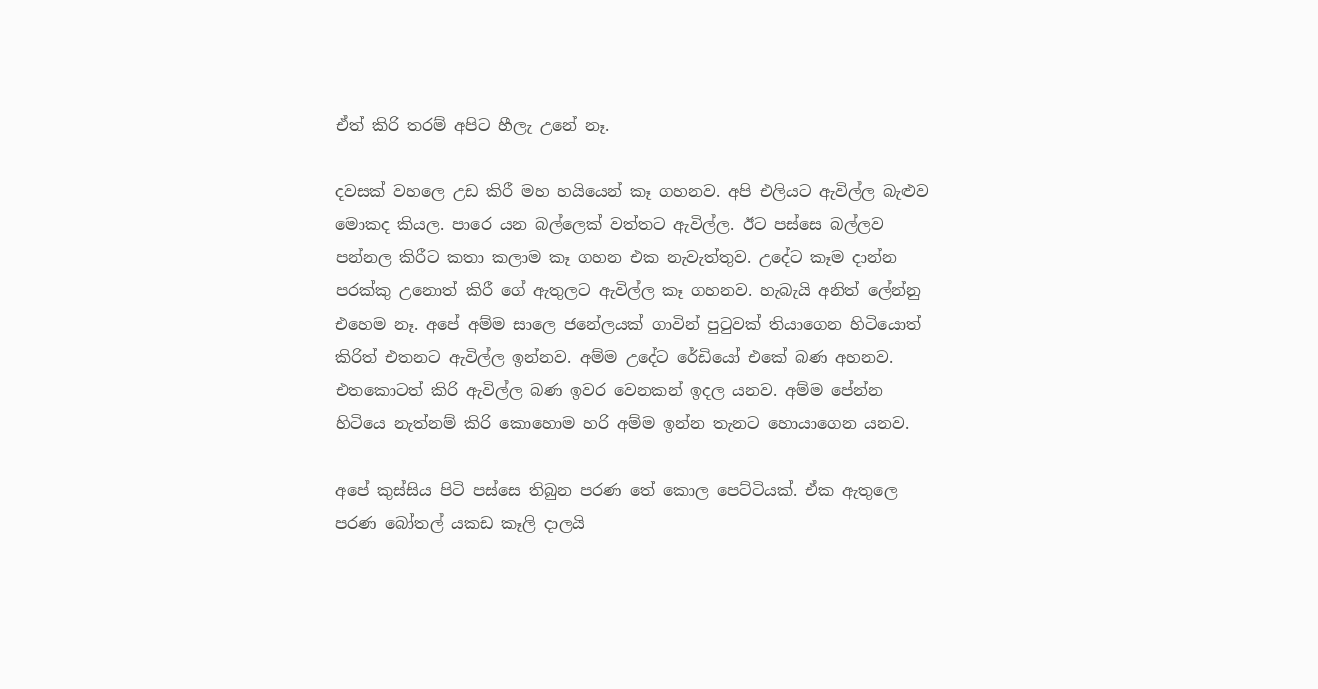ඒත් කිරි තරම් අපි‍ට හීලැ උනේ නෑ.

දවසක් වහලෙ උඩ කිරී මහ හයියෙන් කෑ ගහනව. අපි එලියට ඇවිල්ල බැළුව මොකද කියල. පාරෙ යන බල්ලෙක් වත්ත‍ට ඇවිල්ල. ඊට පස්සෙ බල්ලව පන්නල කිරී‍ට කතා කලාම කෑ ගහන එක නැවැත්තුව. උදේ‍ට කෑම දාන්න පරක්කු උනොත් කිරී ගේ ඇතුලට ඇවිල්ල කෑ ගහනව. හැබැයි අනිත් ලේන්නු එහෙම නෑ. අපේ අම්ම සාලෙ ජනේලයක් ගාවින් පුටුවක් තියාගෙන හිටියොත් කිරිත් එතනට ඇවිල්ල ඉන්නව. අම්ම උදේට රේඩියෝ එකේ බණ අහනව. එතකොටත් කිරි ඇවිල්ල බණ ඉවර වෙනකන් ඉදල යනව. අම්ම පේන්න හිටියෙ නැත්නම් කිරි කොහොම හරි අම්ම ඉන්න තැනට හොයාගෙන යනව.

අපේ කුස්සිය පිටි පස්සෙ තිබුන පරණ තේ කොල පෙට්ටියක්. ඒක ඇතුලෙ පරණ බෝතල් යකඩ කෑලි දාලයි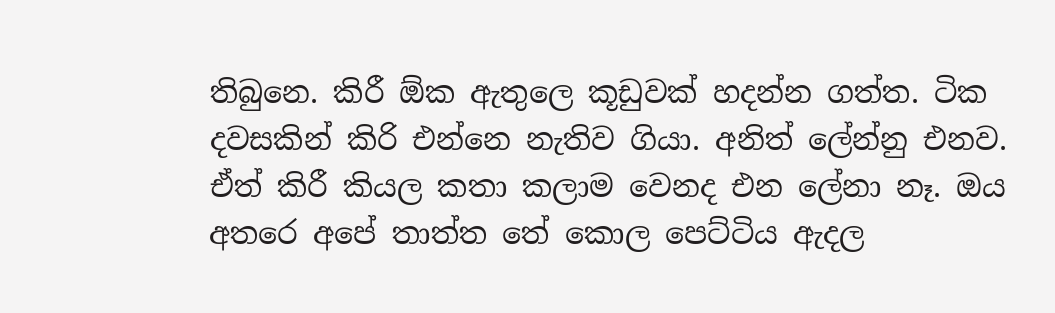තිබුනෙ. කිරී ඕක ඇතුලෙ කූඩුවක් හදන්න ගත්ත. ටික දවසකින් කිරි එන්නෙ නැතිව ගියා. අනිත් ලේන්නු එනව. ඒත් කිරී කියල කතා කලාම වෙනද එන ලේනා නෑ. ඔය අතරෙ අපේ තාත්ත තේ කොල පෙට්ටිය ඇදල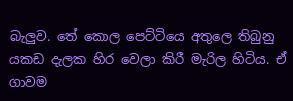බැලුව. තේ කොල පෙට්ටියෙ අතුලෙ තිබුනු යකඩ දැලක හිර වෙලා කිරී මැරිල හිටිය. ඒ ගාවම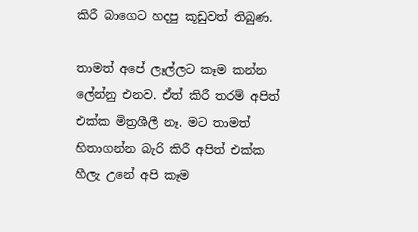කිරී බාගෙට හදපු කූඩුවත් තිබුණ.

තාමත් අපේ ලෑල්ලට කෑම කන්න ලේන්නු එනව. ඒත් කිරී තරම් අපිත් එක්ක මිත්‍රශීලී නෑ. ම‍ට තාමත් හිතාගන්න බැරි කිරී අපිත් එක්ක හීලැ උනේ අපි කෑම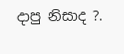දාපු නිසාද ?.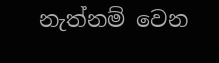නැත්නම් වෙන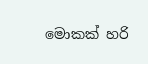මොකක් හරි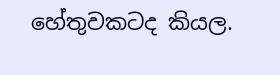හේතුවකටද කියල.